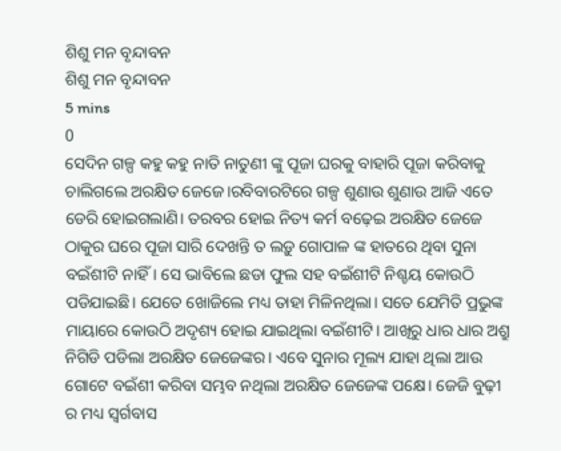ଶିଶୁ ମନ ବୃନ୍ଦାବନ
ଶିଶୁ ମନ ବୃନ୍ଦାବନ
5 mins
0
ସେଦିନ ଗଳ୍ପ କହୁ କହୁ ନାତି ନାତୁଣୀ ଙ୍କୁ ପୂଜା ଘରକୁ ବାହାରି ପୂଜା କରିବାକୁ ଚାଲିଗଲେ ଅରକ୍ଷିତ ଜେଜେ।ରବିବାରଟିରେ ଗଳ୍ପ ଶୁଣାଉ ଶୁଣାଉ ଆଜି ଏତେ ଡେରି ହୋଇଗଲାଣି। ତରବର ହୋଇ ନିତ୍ୟ କର୍ମ ବଢ଼େଇ ଅରକ୍ଷିତ ଜେଜେ ଠାକୁର ଘରେ ପୂଜା ସାରି ଦେଖନ୍ତି ତ ଲଡ଼ୁ ଗୋପାଳ ଙ୍କ ହାତରେ ଥିବା ସୁନା ବଇଁଶୀଟି ନାହିଁ। ସେ ଭାବିଲେ ଛଡା ଫୁଲ ସହ ବଇଁଶୀଟି ନିଶ୍ଚୟ କୋଉଠି ପଡିଯାଇଛି। ଯେତେ ଖୋଜିଲେ ମଧ୍ୟ ତାହା ମିଳିନଥିଲା। ସତେ ଯେମିତି ପ୍ରଭୁଙ୍କ ମାୟାରେ କୋଉଠି ଅଦୃଶ୍ୟ ହୋଇ ଯାଇଥିଲା ବଇଁଶୀଟି। ଆଖିରୁ ଧାର ଧାର ଅଶ୍ରୁ ନିଗିଡି ପଡିଲା ଅରକ୍ଷିତ ଜେଜେଙ୍କର। ଏବେ ସୁନାର ମୂଲ୍ୟ ଯାହା ଥିଲା ଆଉ ଗୋଟେ ବଇଁଶୀ କରିବା ସମ୍ଭବ ନଥିଲା ଅରକ୍ଷିତ ଜେଜେଙ୍କ ପକ୍ଷେ। ଜେଜି ବୁଢ଼ୀ ର ମଧ୍ୟ ସ୍ବର୍ଗବାସ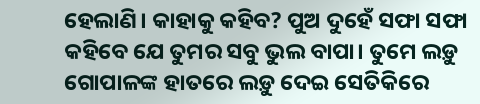ହେଲାଣି। କାହାକୁ କହିବ? ପୁଅ ଦୁହେଁ ସଫା ସଫା କହିବେ ଯେ ତୁମର ସବୁ ଭୁଲ ବାପା। ତୁମେ ଲଡ଼ୁ ଗୋପାଳଙ୍କ ହାତରେ ଲଡ଼ୁ ଦେଇ ସେତିକିରେ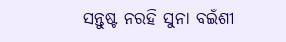ସନ୍ତୁଷ୍ଟ ନରହି ସୁନା ବଇଁଶୀ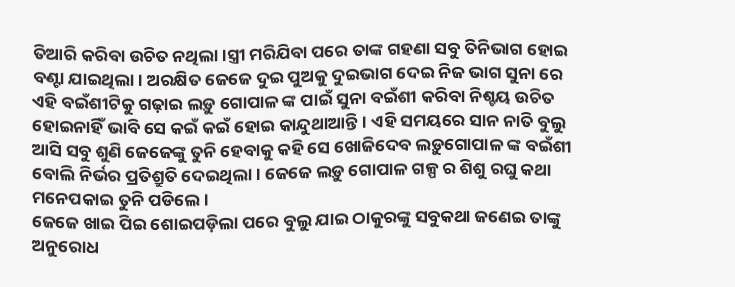ତିଆରି କରିବା ଉଚିତ ନଥିଲା।ସ୍ତ୍ରୀ ମରିଯିବା ପରେ ତାଙ୍କ ଗହଣା ସବୁ ତିନିଭାଗ ହୋଇ ବଣ୍ଟା ଯାଇଥିଲା। ଅରକ୍ଷିତ ଜେଜେ ଦୁଇ ପୁଅକୁ ଦୁଇଭାଗ ଦେଇ ନିଜ ଭାଗ ସୁନା ରେ ଏହି ବଇଁଶୀଟିକୁ ଗଢ଼ାଇ ଲଡ଼ୁ ଗୋପାଳ ଙ୍କ ପାଇଁ ସୁନା ବଇଁଶୀ କରିବା ନିଶ୍ଚୟ ଉଚିତ ହୋଇନାହିଁ ଭାବି ସେ କଇଁ କଇଁ ହୋଇ କାନ୍ଦୁଥାଆନ୍ତି। ଏହି ସମୟରେ ସାନ ନାତି ବୁଲୁ ଆସି ସବୁ ଶୁଣି ଜେଜେଙ୍କୁ ତୁନି ହେବାକୁ କହି ସେ ଖୋଜିଦେବ ଲଡ଼ୁଗୋପାଳ ଙ୍କ ବଇଁଶୀ ବୋଲି ନିର୍ଭର ପ୍ରତିଶ୍ରୁତି ଦେଇଥିଲା। ଜେଜେ ଲଡ଼ୁ ଗୋପାଳ ଗଳ୍ପ ର ଶିଶୁ ରଘୁ କଥା ମନେପକାଇ ତୁନି ପଡିଲେ।
ଜେଜେ ଖାଇ ପିଇ ଶୋଇପଡ଼ିଲା ପରେ ବୁଲୁ ଯାଇ ଠାକୁରଙ୍କୁ ସବୁକଥା ଜଣେଇ ତାଙ୍କୁ ଅନୁରୋଧ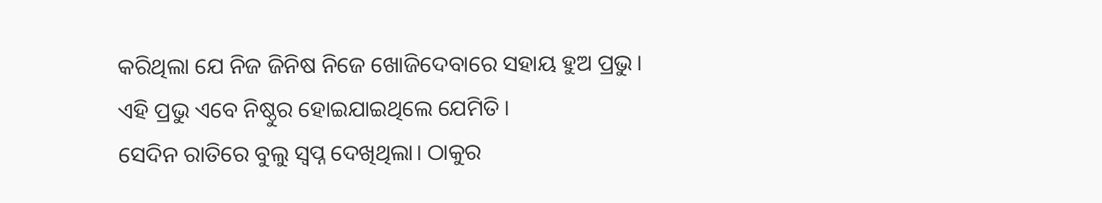କରିଥିଲା ଯେ ନିଜ ଜିନିଷ ନିଜେ ଖୋଜିଦେବାରେ ସହାୟ ହୁଅ ପ୍ରଭୁ। ଏହି ପ୍ରଭୁ ଏବେ ନିଷ୍ଠୁର ହୋଇଯାଇଥିଲେ ଯେମିତି।
ସେଦିନ ରାତିରେ ବୁଲୁ ସ୍ବପ୍ନ ଦେଖିଥିଲା। ଠାକୁର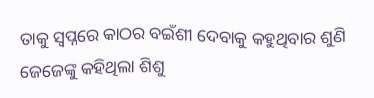ତାକୁ ସ୍ୱପ୍ନରେ କାଠର ବଇଁଶୀ ଦେବାକୁ କହୁଥିବାର ଶୁଣି ଜେଜେଙ୍କୁ କହିଥିଲା ଶିଶୁ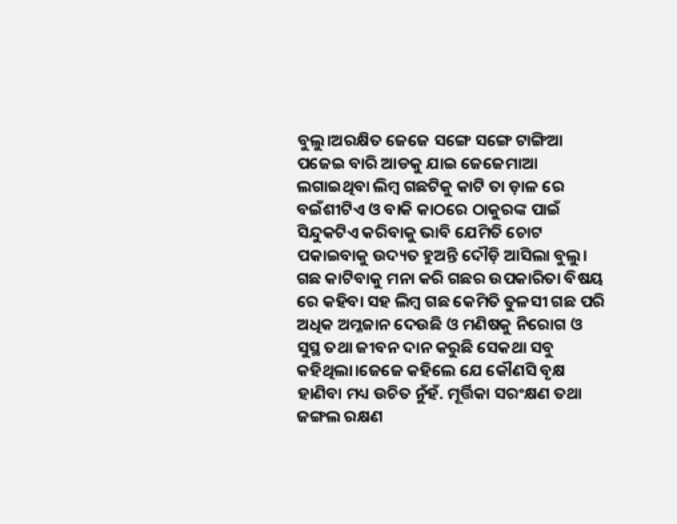ବୁଲୁ।ଅରକ୍ଷିତ ଜେଜେ ସଙ୍ଗେ ସଙ୍ଗେ ଟାଙ୍ଗିଆ ପଜେଇ ବାରି ଆଡକୁ ଯାଇ ଜେଜେମାଆ ଲଗାଇଥିବା ଲିମ୍ବ ଗଛଟିକୁ କାଟି ତା ଡ଼ାଳ ରେ ବଇଁଶୀଟିଏ ଓ ବାକି କାଠରେ ଠାକୁରଙ୍କ ପାଇଁ ସିନ୍ଦୁକଟିଏ କରିବାକୁ ଭାବି ଯେମିତି ଚୋଟ ପକାଇବାକୁ ଉଦ୍ୟତ ହୁଅନ୍ତି ଦୌଡ଼ି ଆସିଲା ବୁଲୁ। ଗଛ କାଟିବାକୁ ମନା କରି ଗଛର ଉପକାରିତା ବିଷୟ ରେ କହିବା ସହ ଲିମ୍ବ ଗଛ କେମିତି ତୁଳସୀ ଗଛ ପରି ଅଧିକ ଅମ୍ଳଜାନ ଦେଉଛି ଓ ମଣିଷକୁ ନିରୋଗ ଓ ସୁସ୍ଥ ତଥା ଜୀବନ ଦାନ କରୁଛି ସେକଥା ସବୁ କହିଥିଲା।ଜେଜେ କହିଲେ ଯେ କୌଣସି ବୃକ୍ଷ ହାଣିବା ମଧ୍ୟ ଉଚିତ ନୁଁହଁ. ମୂର୍ତ୍ତିକା ସରଂକ୍ଷଣ ତଥା ଜଙ୍ଗଲ ରକ୍ଷଣ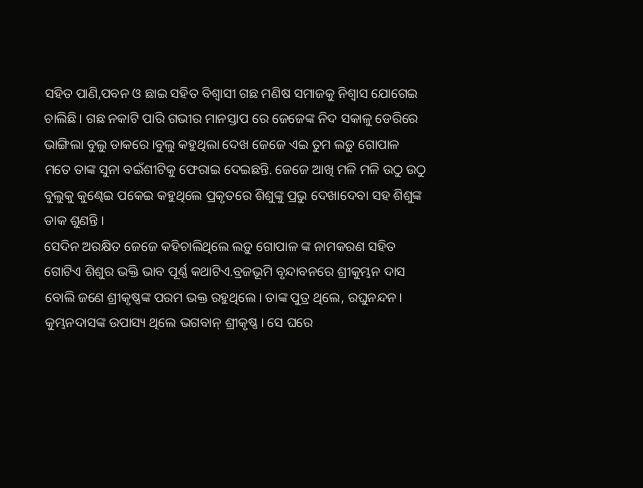ସହିତ ପାଣି,ପବନ ଓ ଛାଇ ସହିତ ବିଶ୍ୱାସୀ ଗଛ ମଣିଷ ସମାଜକୁ ନିଶ୍ୱାସ ଯୋଗେଇ ଚାଲିଛି। ଗଛ ନକାଟି ପାରି ଗଭୀର ମାନସ୍ତାପ ରେ ଜେଜେଙ୍କ ନିଦ ସକାଳୁ ଡେରିରେ ଭାଙ୍ଗିଲା ବୁଲୁ ଡାକରେ।ବୁଲୁ କହୁଥିଲା ଦେଖ ଜେଜେ ଏଇ ତୁମ ଲଡ଼ୁ ଗୋପାଳ ମତେ ତାଙ୍କ ସୁନା ବଇଁଶୀଟିକୁ ଫେରାଇ ଦେଇଛନ୍ତି. ଜେଜେ ଆଖି ମଳି ମଳି ଉଠୁ ଉଠୁ ବୁଲୁକୁ କୁଣ୍ଢେଇ ପକେଇ କହୁଥିଲେ ପ୍ରକୃତରେ ଶିଶୁଙ୍କୁ ପ୍ରଭୁ ଦେଖାଦେବା ସହ ଶିଶୁଙ୍କ ଡାକ ଶୁଣନ୍ତି।
ସେଦିନ ଅରକ୍ଷିତ ଜେଜେ କହିଚାଲିଥିଲେ ଲଡ଼ୁ ଗୋପାଳ ଙ୍କ ନାମକରଣ ସହିତ ଗୋଟିଏ ଶିଶୁର ଭକ୍ତି ଭାବ ପୂର୍ଣ୍ଣ କଥାଟିଏ.ବ୍ରଜଭୂମି ବୃନ୍ଦାବନରେ ଶ୍ରୀକୁମ୍ଭନ ଦାସ ବୋଲି ଜଣେ ଶ୍ରୀକୃଷ୍ଣଙ୍କ ପରମ ଭକ୍ତ ରହୁଥିଲେ। ତାଙ୍କ ପୁତ୍ର ଥିଲେ, ରଘୁନନ୍ଦନ। କୁମ୍ଭନଦାସଙ୍କ ଉପାସ୍ୟ ଥିଲେ ଭଗବାନ୍ ଶ୍ରୀକୃଷ୍ଣ। ସେ ଘରେ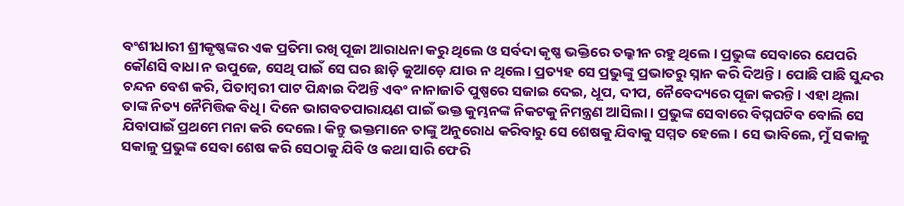ବଂଶୀଧାରୀ ଶ୍ରୀକୃଷ୍ଣଙ୍କର ଏକ ପ୍ରତିମା ରଖି ପୂଜା ଆରାଧନା କରୁ ଥିଲେ ଓ ସର୍ବଦା କୃଷ୍ଣ ଭକ୍ତିରେ ତଲ୍କୀନ ରହୁ ଥିଲେ । ପ୍ରଭୁଙ୍କ ସେବାରେ ଯେପରି କୌଣସି ବାଧା ନ ଉପୁଜେ, ସେଥି ପାଇଁ ସେ ଘର ଛାଡ଼ି କୁଆଡ଼େ ଯାଉ ନ ଥିଲେ। ପ୍ରତ୍ୟହ ସେ ପ୍ରଭୁଙ୍କୁ ପ୍ରଭାତରୁ ସ୍ନାନ କରି ଦିଅନ୍ତି । ପୋଛି ପାଛି ସୁନ୍ଦର ଚନ୍ଦନ ବେଶ କରି, ପିତାମ୍ବରୀ ପାଟ ପିନ୍ଧାଇ ଦିଅନ୍ତି ଏବଂ ନାନାଜାତି ପୁଷ୍ପରେ ସଜାଇ ଦେଇ, ଧୂପ, ଦୀପ, ନୈବେଦ୍ୟରେ ପୂଜା କରନ୍ତି। ଏହା ଥିଲା ତାଙ୍କ ନିତ୍ୟ ନୈମିତ୍ତିକ ବିଧି। ଦିନେ ଭାଗବତପାରାୟଣ ପାଇଁ ଭକ୍ତ କୁମ୍ଭନଙ୍କ ନିକଟକୁ ନିମନ୍ତ୍ରଣ ଆସିଲା । ପ୍ରଭୁଙ୍କ ସେବାରେ ବିଘ୍ନଘଟିବ ବୋଲି ସେ ଯିବାପାଇଁ ପ୍ରଥମେ ମନା କରି ଦେଲେ। କିନ୍ତୁ ଭକ୍ତମାନେ ତାଙ୍କୁ ଅନୁରୋଧ କରିବାରୁ ସେ ଶେଷକୁ ଯିବାକୁ ସମ୍ମତ ହେଲେ । ସେ ଭାବିଲେ, ମୁଁ ସକାଳୁ ସକାଳୁ ପ୍ରଭୁଙ୍କ ସେବା ଶେଷ କରି ସେଠାକୁ ଯିବି ଓ କଥା ସାରି ଫେରି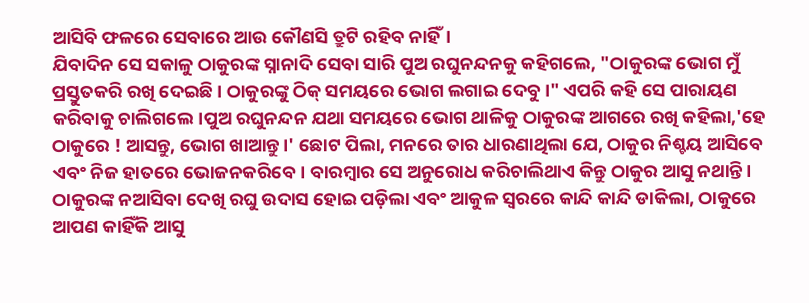ଆସିବି ଫଳରେ ସେବାରେ ଆଉ କୌଣସି ତ୍ରୁଟି ରହିବ ନାହିଁ।
ଯିବାଦିନ ସେ ସକାଳୁ ଠାକୁରଙ୍କ ସ୍ନାନାଦି ସେବା ସାରି ପୁଅ ରଘୁନନ୍ଦନକୁ କହିଗଲେ, "ଠାକୁରଙ୍କ ଭୋଗ ମୁଁ ପ୍ରସ୍ତୁତକରି ରଖି ଦେଇଛି । ଠାକୁରଙ୍କୁ ଠିକ୍ ସମୟରେ ଭୋଗ ଲଗାଇ ଦେବୁ।" ଏପରି କହି ସେ ପାରାୟଣ କରିବାକୁ ଚାଲିଗଲେ।ପୁଅ ରଘୁନନ୍ଦନ ଯଥା ସମୟରେ ଭୋଗ ଥାଳିକୁ ଠାକୁରଙ୍କ ଆଗରେ ରଖି କହିଲା,'ହେ ଠାକୁରେ ! ଆସନ୍ତୁ, ଭୋଗ ଖାଆନ୍ତୁ।' ଛୋଟ ପିଲା, ମନରେ ତାର ଧାରଣାଥିଲା ଯେ, ଠାକୁର ନିଶ୍ଚୟ ଆସିବେ ଏବଂ ନିଜ ହାତରେ ଭୋଜନକରିବେ। ବାରମ୍ବାର ସେ ଅନୁରୋଧ କରିଚାଲିଥାଏ କିନ୍ତୁ ଠାକୁର ଆସୁ ନଥାନ୍ତି। ଠାକୁରଙ୍କ ନଆସିବା ଦେଖି ରଘୁ ଉଦାସ ହୋଇ ପଡ଼ିଲା ଏବଂ ଆକୁଳ ସ୍ୱରରେ କାନ୍ଦି କାନ୍ଦି ଡାକିଲା, ଠାକୁରେ ଆପଣ କାହିଁକି ଆସୁ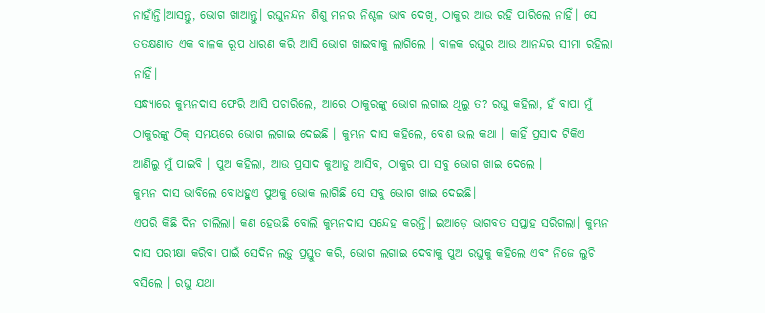ନାହାଁନ୍ତି।ଆସନ୍ତୁ, ଭୋଗ ଖାଆନ୍ତୁ। ରଘୁନନ୍ଦନ ଶିଶୁ ମନର ନିଶ୍ଚଳ ଭାବ ଦେଖି, ଠାକୁର ଆଉ ରହି ପାରିଲେ ନାହିଁ। ସେ ତତକ୍ଷଣାତ ଏକ ବାଳକ ରୂପ ଧାରଣ କରି ଆସି ଭୋଗ ଖାଇବାକୁ ଲାଗିଲେ । ବାଳକ ରଘୁର ଆଉ ଆନନ୍ଦର ସୀମା ରହିଲା ନାହିଁ।
ସନ୍ଧ୍ୟାରେ କୁମ୍ଭନଦାସ ଫେରି ଆସି ପଚାରିଲେ, ଆରେ ଠାକୁରଙ୍କୁ ଭୋଗ ଲଗାଇ ଥିଲୁ ତ? ରଘୁ କହିଲା, ହଁ ବାପା ମୁଁ ଠାକୁରଙ୍କୁ ଠିକ୍ ସମୟରେ ଭୋଗ ଲଗାଇ ଦେଇଛି । କୁମ୍ଭନ ଦାସ କହିଲେ, ବେଶ ଭଲ କଥା । କାହିଁ ପ୍ରସାଦ ଟିକିଏ ଆଣିଲୁ ମୁଁ ପାଇବି । ପୁଅ କହିଲା, ଆଉ ପ୍ରସାଦ କୁଆଡୁ ଆସିବ, ଠାକୁର ପା ସବୁ ଭୋଗ ଖାଇ ଦେଲେ ।
କୁମ୍ଭନ ଦାସ ଭାବିଲେ ବୋଧହୁଏ ପୁଅକୁ ଭୋକ ଲାଗିଛି ସେ ସବୁ ଭୋଗ ଖାଇ ଦେଇଛି।
ଏପରି କିଛି ଦିନ ଚାଲିଲା। କଣ ହେଉଛି ବୋଲି କୁମ୍ଭନଦାସ ସନ୍ଦେହ କରନ୍ତି। ଇଆଡ଼େ ଭାଗବତ ସପ୍ତାହ ସରିଗଲା। କୁମ୍ଭନ ଦାସ ପରୀକ୍ଷା କରିବା ପାଇଁ ସେଦିନ ଲଡ଼ୁ ପ୍ରସ୍ତୁତ କରି, ଭୋଗ ଲଗାଇ ଦେବାକୁ ପୁଅ ରଘୁକୁ କହିଲେ ଏବଂ ନିଜେ ଲୁଚି ବସିଲେ । ରଘୁ ଯଥା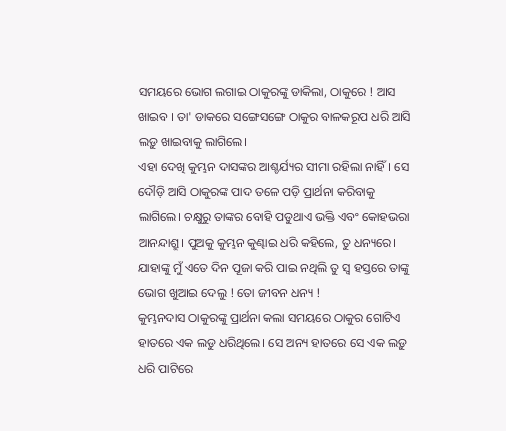ସମୟରେ ଭୋଗ ଲଗାଇ ଠାକୁରଙ୍କୁ ଡାକିଲା, ଠାକୁରେ ! ଆସ ଖାଇବ । ତା' ଡାକରେ ସଙ୍ଗେସଙ୍ଗେ ଠାକୁର ବାଳକରୂପ ଧରି ଆସି ଲଡ଼ୁ ଖାଇବାକୁ ଲାଗିଲେ।
ଏହା ଦେଖି କୁମ୍ଭନ ଦାସଙ୍କର ଆଶ୍ଚର୍ଯ୍ୟର ସୀମା ରହିଲା ନାହିଁ। ସେ ଦୌଡ଼ି ଆସି ଠାକୁରଙ୍କ ପାଦ ତଳେ ପଡ଼ି ପ୍ରାର୍ଥନା କରିବାକୁ ଲାଗିଲେ। ଚକ୍ଷୁରୁ ତାଙ୍କର ବୋହି ପଡୁଥାଏ ଭକ୍ତି ଏବଂ କୋହଭରା ଆନନ୍ଦାଶ୍ରୁ। ପୁଅକୁ କୁମ୍ଭନ କୁଣ୍ଢାଇ ଧରି କହିଲେ, ତୁ ଧନ୍ୟରେ। ଯାହାଙ୍କୁ ମୁଁ ଏତେ ଦିନ ପୂଜା କରି ପାଇ ନଥିଲି ତୁ ସ୍ଵ ହସ୍ତରେ ତାଙ୍କୁ ଭୋଗ ଖୁଆଇ ଦେଲୁ ! ତୋ ଜୀବନ ଧନ୍ୟ !
କୁମ୍ଭନଦାସ ଠାକୁରଙ୍କୁ ପ୍ରାର୍ଥନା କଲା ସମୟରେ ଠାକୁର ଗୋଟିଏ ହାତରେ ଏକ ଲଡୁ ଧରିଥିଲେ। ସେ ଅନ୍ୟ ହାତରେ ସେ ଏକ ଲଡ଼ୁ ଧରି ପାଟିରେ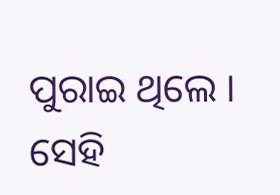ପୁରାଇ ଥିଲେ । ସେହି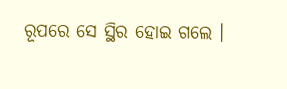ରୂପରେ ସେ ସ୍ଥିର ହୋଇ ଗଲେ ।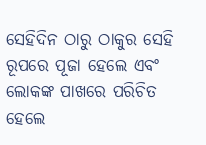ସେହିଦିନ ଠାରୁ ଠାକୁର ସେହି ରୂପରେ ପୂଜା ହେଲେ ଏବଂ ଲୋକଙ୍କ ପାଖରେ ପରିଚିତ ହେଲେ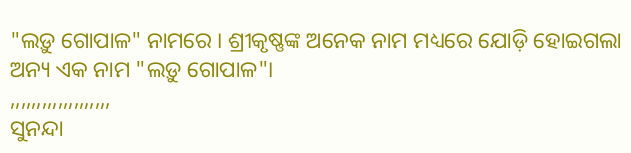"ଲଡ଼ୁ ଗୋପାଳ" ନାମରେ । ଶ୍ରୀକୃଷ୍ଣଙ୍କ ଅନେକ ନାମ ମଧ୍ୟରେ ଯୋଡ଼ି ହୋଇଗଲା ଅନ୍ୟ ଏକ ନାମ "ଲଡ଼ୁ ଗୋପାଳ"।
,,,,,,,,,,,,,,,,,,,
ସୁନନ୍ଦା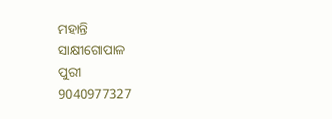ମହାନ୍ତି
ସାକ୍ଷୀଗୋପାଳ
ପୁରୀ
9040977327